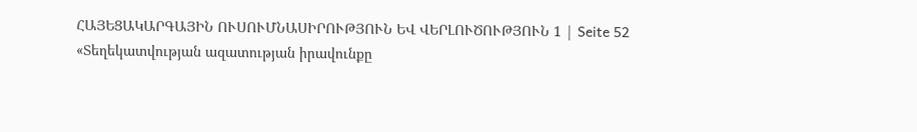ՀԱՅԵՑԱԿԱՐԳԱՅԻՆ ՈՒՍՈՒՄՆԱՍԻՐՈՒԹՅՈՒՆ ԵՎ ՎԵՐԼՈՒԾՈՒԹՅՈՒՆ 1 | Seite 52
«Տեղեկատվության ազատության իրավունքը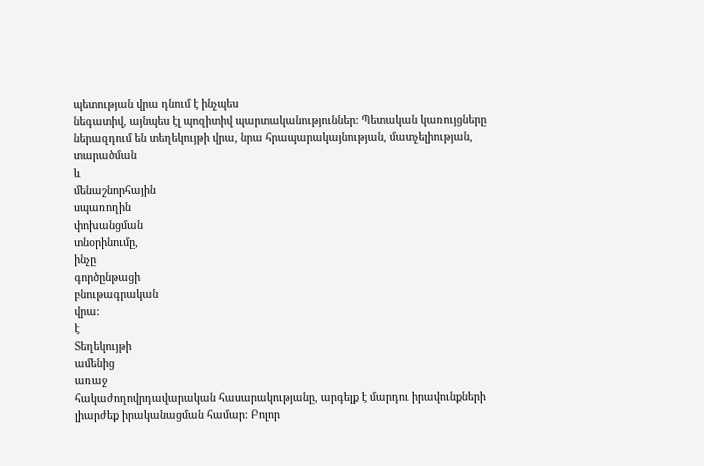պետության վրա դնում է ինչպես
նեգատիվ, այնպես էլ պոզիտիվ պարտականություններ: Պետական կառույցները
ներազդում են տեղեկույթի վրա, նրա հրապարակայնության, մատչելիության,
տարածման
և
մենաշնորհային
սպառողին
փոխանցման
տնօրինումը,
ինչը
գործընթացի
բնութագրական
վրա:
է
Տեղեկույթի
ամենից
առաջ
հակաժողովրդավարական հասարակությանը, արգելք է մարդու իրավունքների
լիարժեք իրականացման համար: Բոլոր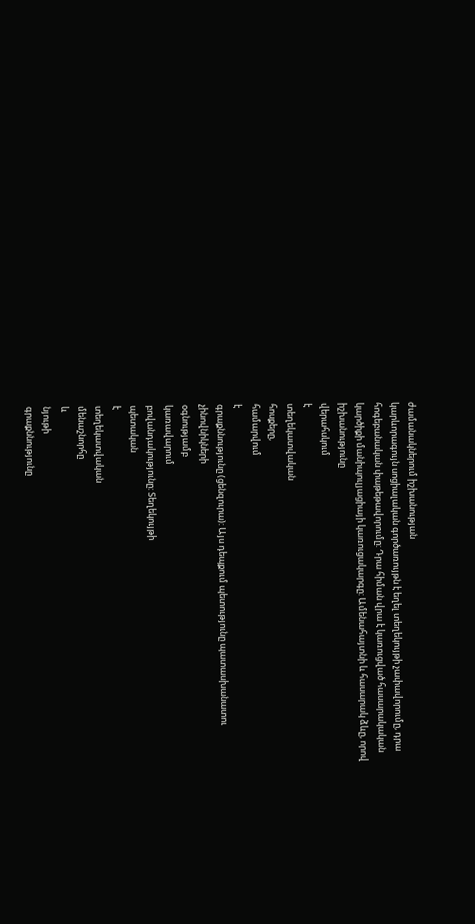ժամանակներում իշխանության
կարևորագույն սոցիալական գործառույթն է եղել տեղեկույթի չափավորումը, դրա
հոգեբանական փաթեթավորումը: Դրա հիման վրա է կառուցված հասարակական
կարծիքի մանիպուլյացիայի կառուցակարգը: Ամենահայտնի և հասարակ ձևը, որով
իշխանությունը
վերահսկում
է
տեղեկատվական
հոսքերը,
համարվում
է
գրաքննությունը (ցենզուրա): Այս դեպքում պետությունը պատասխանատու
չինովնիկների
օգնությամբ
կառավարում
բովանդակությունը: Տեղեկույթի
պետական
է
տեղեկատվական
մենաշնորհը
և
նյութի
գրաքննությունը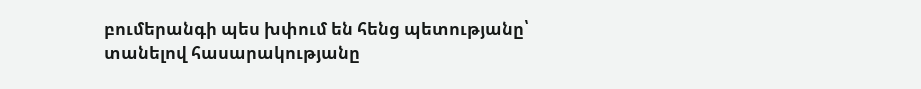բումերանգի պես խփում են հենց պետությանը՝ տանելով հասարակությանը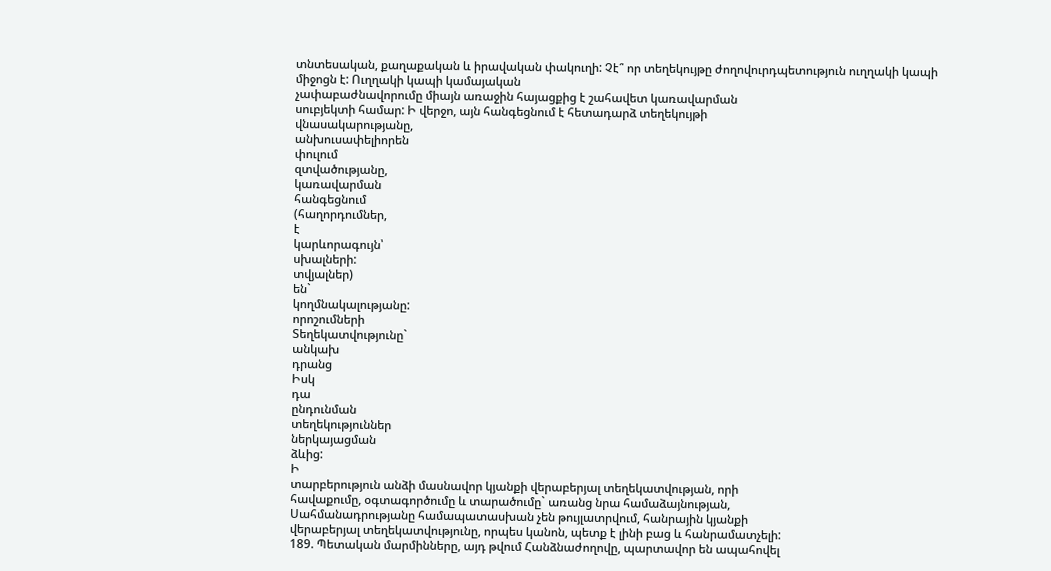տնտեսական, քաղաքական և իրավական փակուղի: Չէ՞ որ տեղեկույթը ժողովուրդպետություն ուղղակի կապի միջոցն է: Ուղղակի կապի կամայական
չափաբաժնավորումը միայն առաջին հայացքից է շահավետ կառավարման
սուբյեկտի համար: Ի վերջո, այն հանգեցնում է հետադարձ տեղեկույթի
վնասակարությանը,
անխուսափելիորեն
փուլում
զտվածությանը,
կառավարման
հանգեցնում
(հաղորդումներ,
է
կարևորագույն՝
սխալների:
տվյալներ)
են`
կողմնակալությանը:
որոշումների
Տեղեկատվությունը`
անկախ
դրանց
Իսկ
դա
ընդունման
տեղեկություններ
ներկայացման
ձևից:
Ի
տարբերություն անձի մասնավոր կյանքի վերաբերյալ տեղեկատվության, որի
հավաքումը, օգտագործումը և տարածումը` առանց նրա համաձայնության,
Սահմանադրությանը համապատասխան չեն թույլատրվում, հանրային կյանքի
վերաբերյալ տեղեկատվությունը, որպես կանոն, պետք է լինի բաց և հանրամատչելի:
189. Պետական մարմինները, այդ թվում Հանձնաժողովը, պարտավոր են ապահովել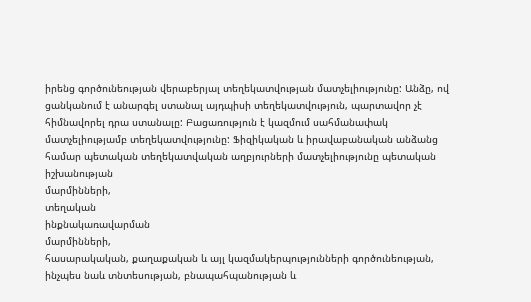իրենց գործունեության վերաբերյալ տեղեկատվության մատչելիությունը: Անձը, ով
ցանկանում է անարգել ստանալ այդպիսի տեղեկատվություն, պարտավոր չէ
հիմնավորել դրա ստանալը: Բացառություն է կազմում սահմանափակ
մատչելիությամբ տեղեկատվությունը: Ֆիզիկական և իրավաբանական անձանց
համար պետական տեղեկատվական աղբյուրների մատչելիությունը պետական
իշխանության
մարմինների,
տեղական
ինքնակառավարման
մարմինների,
հասարակական, քաղաքական և այլ կազմակերպությունների գործունեության,
ինչպես նաև տնտեսության, բնապահպանության և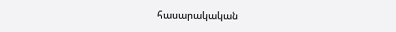հասարակական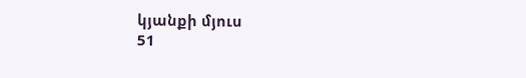կյանքի մյուս
51